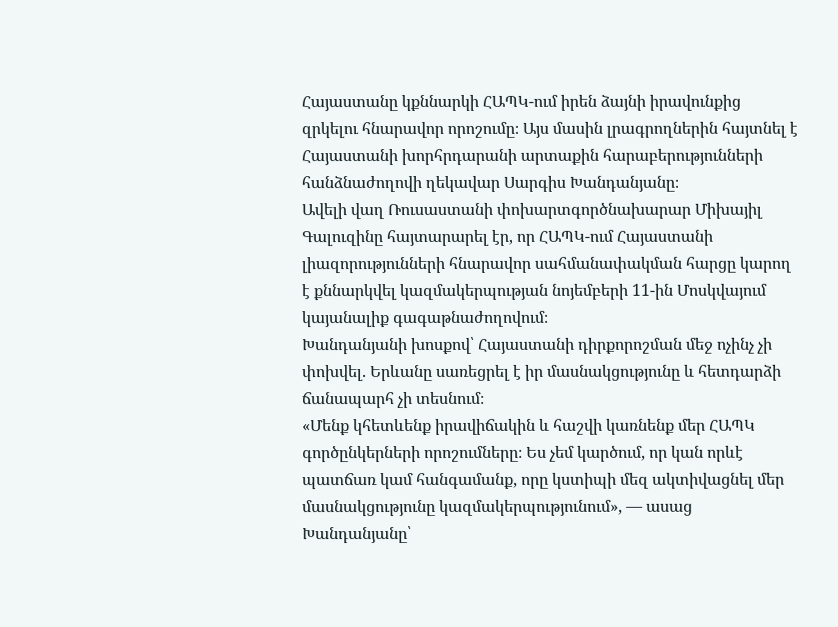Հայաստանը կքննարկի ՀԱՊԿ-ում իրեն ձայնի իրավունքից զրկելու հնարավոր որոշումը։ Այս մասին լրագրողներին հայտնել է Հայաստանի խորհրդարանի արտաքին հարաբերությունների հանձնաժողովի ղեկավար Սարգիս Խանդանյանը։
Ավելի վաղ Ռուսաստանի փոխարտգործնախարար Միխայիլ Գալուզինը հայտարարել էր, որ ՀԱՊԿ-ում Հայաստանի լիազորությունների հնարավոր սահմանափակման հարցը կարող է քննարկվել կազմակերպության նոյեմբերի 11-ին Մոսկվայում կայանալիք գագաթնաժողովում։
Խանդանյանի խոսքով՝ Հայաստանի դիրքորոշման մեջ ոչինչ չի փոխվել. Երևանը սառեցրել է իր մասնակցությունը և հետդարձի ճանապարհ չի տեսնում։
«Մենք կհետևենք իրավիճակին և հաշվի կառնենք մեր ՀԱՊԿ գործընկերների որոշումները։ Ես չեմ կարծում, որ կան որևէ պատճառ կամ հանգամանք, որը կստիպի մեզ ակտիվացնել մեր մասնակցությունը կազմակերպությունում», — ասաց Խանդանյանը՝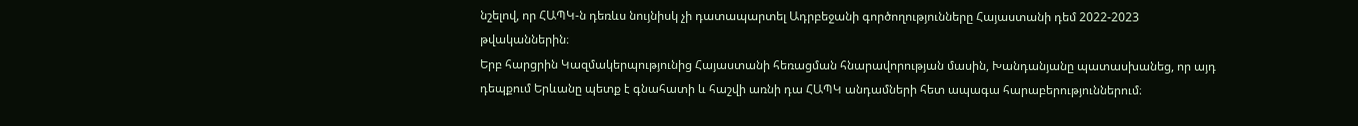նշելով, որ ՀԱՊԿ-ն դեռևս նույնիսկ չի դատապարտել Ադրբեջանի գործողությունները Հայաստանի դեմ 2022-2023 թվականներին։
Երբ հարցրին Կազմակերպությունից Հայաստանի հեռացման հնարավորության մասին, Խանդանյանը պատասխանեց, որ այդ դեպքում Երևանը պետք է գնահատի և հաշվի առնի դա ՀԱՊԿ անդամների հետ ապագա հարաբերություններում։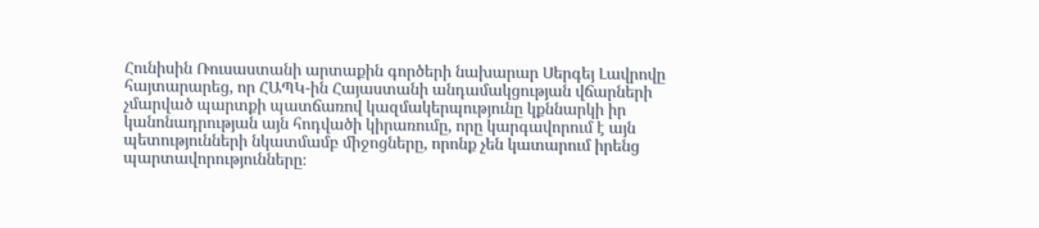Հունիսին Ռուսաստանի արտաքին գործերի նախարար Սերգեյ Լավրովը հայտարարեց, որ ՀԱՊԿ-ին Հայաստանի անդամակցության վճարների չմարված պարտքի պատճառով կազմակերպությունը կքննարկի իր կանոնադրության այն հոդվածի կիրառումը, որը կարգավորում է այն պետությունների նկատմամբ միջոցները, որոնք չեն կատարում իրենց պարտավորությունները։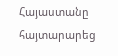Հայաստանը հայտարարեց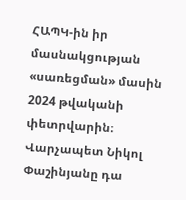ՀԱՊԿ-ին իր մասնակցության «սառեցման» մասին 2024 թվականի փետրվարին։ Վարչապետ Նիկոլ Փաշինյանը դա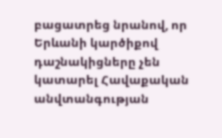բացատրեց նրանով, որ Երևանի կարծիքով դաշնակիցները չեն կատարել Հավաքական անվտանգության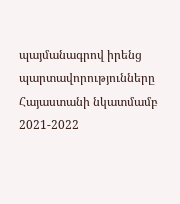պայմանագրով իրենց պարտավորությունները Հայաստանի նկատմամբ 2021-2022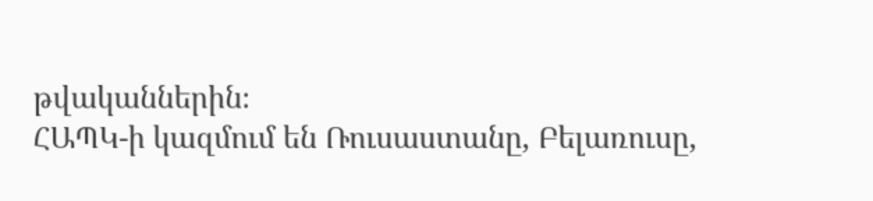թվականներին։
ՀԱՊԿ-ի կազմում են Ռուսաստանը, Բելառուսը,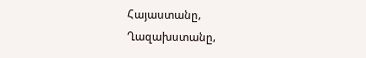Հայաստանը, Ղազախստանը,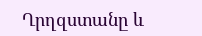Ղրղզստանը և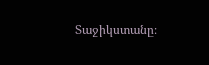Տաջիկստանը։